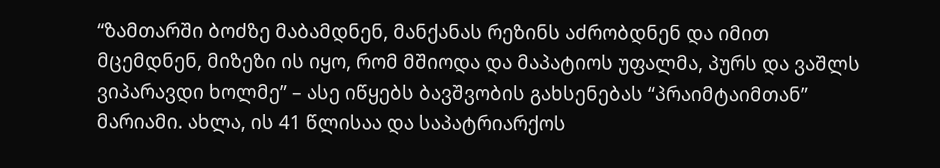“ზამთარში ბოძზე მაბამდნენ, მანქანას რეზინს აძრობდნენ და იმით მცემდნენ, მიზეზი ის იყო, რომ მშიოდა და მაპატიოს უფალმა, პურს და ვაშლს ვიპარავდი ხოლმე” – ასე იწყებს ბავშვობის გახსენებას “პრაიმტაიმთან” მარიამი. ახლა, ის 41 წლისაა და საპატრიარქოს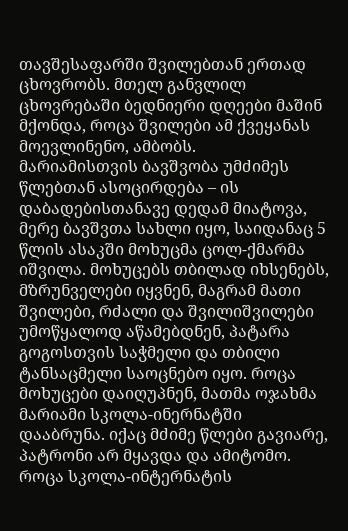თავშესაფარში შვილებთან ერთად ცხოვრობს. მთელ განვლილ ცხოვრებაში ბედნიერი დღეები მაშინ მქონდა, როცა შვილები ამ ქვეყანას მოევლინენო, ამბობს.
მარიამისთვის ბავშვობა უმძიმეს წლებთან ასოცირდება – ის დაბადებისთანავე დედამ მიატოვა, მერე ბავშვთა სახლი იყო, საიდანაც 5 წლის ასაკში მოხუცმა ცოლ-ქმარმა იშვილა. მოხუცებს თბილად იხსენებს, მზრუნველები იყვნენ, მაგრამ მათი შვილები, რძალი და შვილიშვილები უმოწყალოდ აწამებდნენ, პატარა გოგოსთვის საჭმელი და თბილი ტანსაცმელი საოცნებო იყო. როცა მოხუცები დაიღუპნენ, მათმა ოჯახმა მარიამი სკოლა-ინერნატში დააბრუნა. იქაც მძიმე წლები გავიარე, პატრონი არ მყავდა და ამიტომო.
როცა სკოლა-ინტერნატის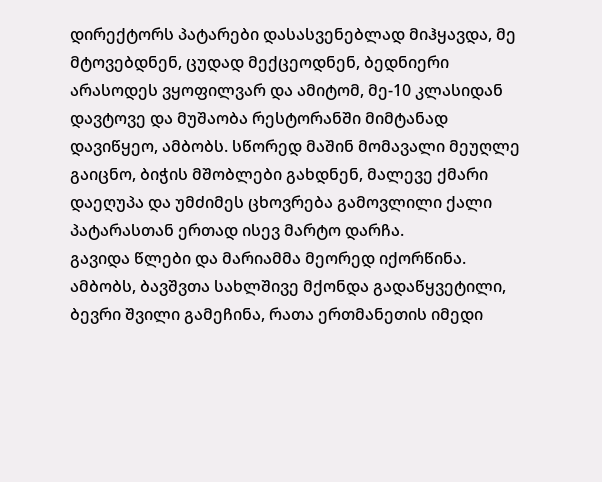დირექტორს პატარები დასასვენებლად მიჰყავდა, მე მტოვებდნენ, ცუდად მექცეოდნენ, ბედნიერი არასოდეს ვყოფილვარ და ამიტომ, მე-10 კლასიდან დავტოვე და მუშაობა რესტორანში მიმტანად დავიწყეო, ამბობს. სწორედ მაშინ მომავალი მეუღლე გაიცნო, ბიჭის მშობლები გახდნენ, მალევე ქმარი დაეღუპა და უმძიმეს ცხოვრება გამოვლილი ქალი პატარასთან ერთად ისევ მარტო დარჩა.
გავიდა წლები და მარიამმა მეორედ იქორწინა. ამბობს, ბავშვთა სახლშივე მქონდა გადაწყვეტილი, ბევრი შვილი გამეჩინა, რათა ერთმანეთის იმედი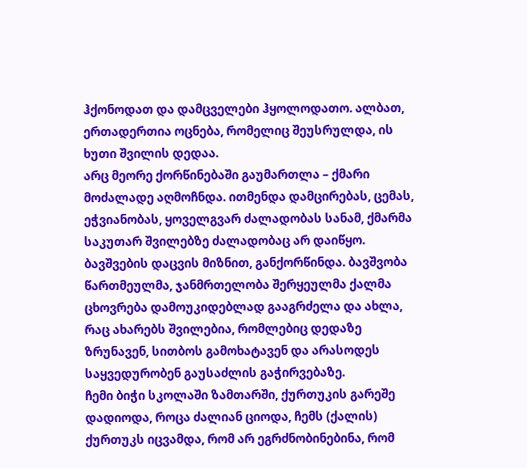ჰქონოდათ და დამცველები ჰყოლოდათო. ალბათ, ერთადერთია ოცნება, რომელიც შეუსრულდა, ის ხუთი შვილის დედაა.
არც მეორე ქორწინებაში გაუმართლა – ქმარი მოძალადე აღმოჩნდა. ითმენდა დამცირებას, ცემას, ეჭვიანობას, ყოველგვარ ძალადობას სანამ, ქმარმა საკუთარ შვილებზე ძალადობაც არ დაიწყო. ბავშვების დაცვის მიზნით, განქორწინდა. ბავშვობა წართმეულმა, ჯანმრთელობა შერყეულმა ქალმა ცხოვრება დამოუკიდებლად გააგრძელა და ახლა, რაც ახარებს შვილებია, რომლებიც დედაზე ზრუნავენ, სითბოს გამოხატავენ და არასოდეს საყვედურობენ გაუსაძლის გაჭირვებაზე.
ჩემი ბიჭი სკოლაში ზამთარში, ქურთუკის გარეშე დადიოდა, როცა ძალიან ციოდა, ჩემს (ქალის) ქურთუკს იცვამდა, რომ არ ეგრძნობინებინა, რომ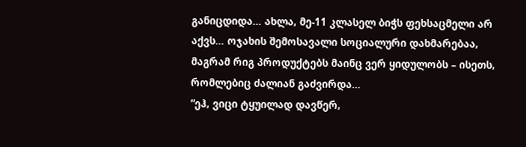განიცდიდა… ახლა, მე-11 კლასელ ბიჭს ფეხსაცმელი არ აქვს… ოჯახის შემოსავალი სოციალური დახმარებაა, მაგრამ რიგ პროდუქტებს მაინც ვერ ყიდულობს – ისეთს, რომლებიც ძალიან გაძვირდა…
“ეჰ, ვიცი ტყუილად დავწერ,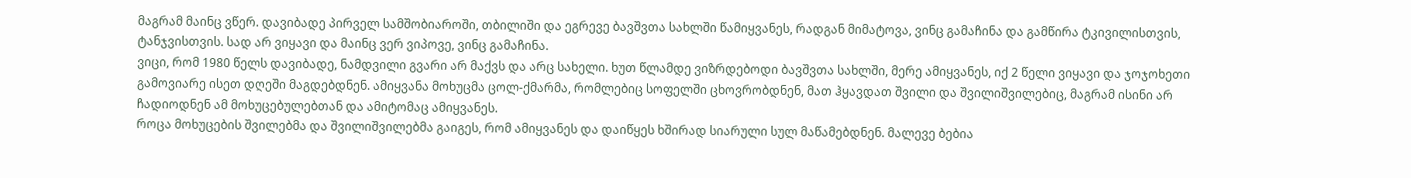მაგრამ მაინც ვწერ. დავიბადე პირველ სამშობიაროში, თბილიში და ეგრევე ბავშვთა სახლში წამიყვანეს, რადგან მიმატოვა, ვინც გამაჩინა და გამწირა ტკივილისთვის, ტანჯვისთვის. სად არ ვიყავი და მაინც ვერ ვიპოვე, ვინც გამაჩინა.
ვიცი, რომ 1980 წელს დავიბადე, ნამდვილი გვარი არ მაქვს და არც სახელი. ხუთ წლამდე ვიზრდებოდი ბავშვთა სახლში, მერე ამიყვანეს, იქ 2 წელი ვიყავი და ჯოჯოხეთი გამოვიარე ისეთ დღეში მაგდებდნენ. ამიყვანა მოხუცმა ცოლ-ქმარმა, რომლებიც სოფელში ცხოვრობდნენ, მათ ჰყავდათ შვილი და შვილიშვილებიც, მაგრამ ისინი არ ჩადიოდნენ ამ მოხუცებულებთან და ამიტომაც ამიყვანეს.
როცა მოხუცების შვილებმა და შვილიშვილებმა გაიგეს, რომ ამიყვანეს და დაიწყეს ხშირად სიარული სულ მაწამებდნენ. მალევე ბებია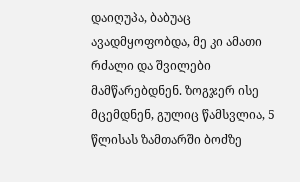დაიღუპა, ბაბუაც ავადმყოფობდა, მე კი ამათი რძალი და შვილები მამწარებდნენ. ზოგჯერ ისე მცემდნენ, გულიც წამსვლია, 5 წლისას ზამთარში ბოძზე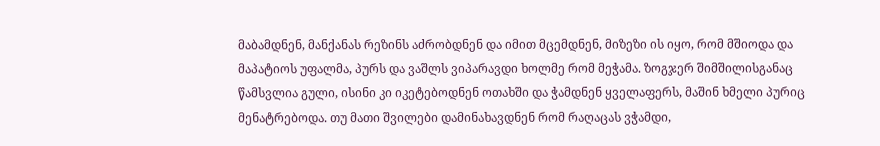მაბამდნენ, მანქანას რეზინს აძრობდნენ და იმით მცემდნენ, მიზეზი ის იყო, რომ მშიოდა და მაპატიოს უფალმა, პურს და ვაშლს ვიპარავდი ხოლმე რომ მეჭამა. ზოგჯერ შიმშილისგანაც წამსვლია გული, ისინი კი იკეტებოდნენ ოთახში და ჭამდნენ ყველაფერს, მაშინ ხმელი პურიც მენატრებოდა. თუ მათი შვილები დამინახავდნენ რომ რაღაცას ვჭამდი,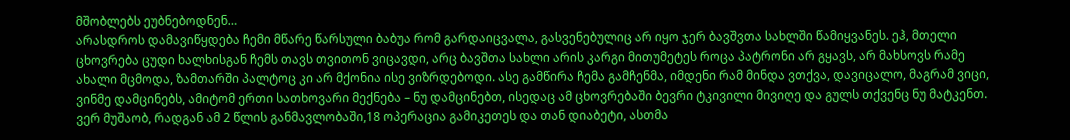მშობლებს ეუბნებოდნენ…
არასდროს დამავიწყდება ჩემი მწარე წარსული ბაბუა რომ გარდაიცვალა, გასვენებულიც არ იყო ჯერ ბავშვთა სახლში წამიყვანეს. ეჰ, მთელი ცხოვრება ცუდი ხალხისგან ჩემს თავს თვითონ ვიცავდი, არც ბავშთა სახლი არის კარგი მითუმეტეს როცა პატრონი არ გყავს, არ მახსოვს რამე ახალი მცმოდა, ზამთარში პალტოც კი არ მქონია ისე ვიზრდებოდი. ასე გამწირა ჩემა გამჩენმა, იმდენი რამ მინდა ვთქვა, დავიცალო, მაგრამ ვიცი, ვინმე დამცინებს, ამიტომ ერთი სათხოვარი მექნება – ნუ დამცინებთ, ისედაც ამ ცხოვრებაში ბევრი ტკივილი მივიღე და გულს თქვენც ნუ მატკენთ.
ვერ მუშაობ, რადგან ამ 2 წლის განმავლობაში,18 ოპერაცია გამიკეთეს და თან დიაბეტი, ასთმა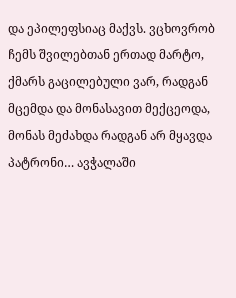და ეპილეფსიაც მაქვს. ვცხოვრობ ჩემს შვილებთან ერთად მარტო, ქმარს გაცილებული ვარ, რადგან მცემდა და მონასავით მექცეოდა, მონას მეძახდა რადგან არ მყავდა პატრონი… ავჭალაში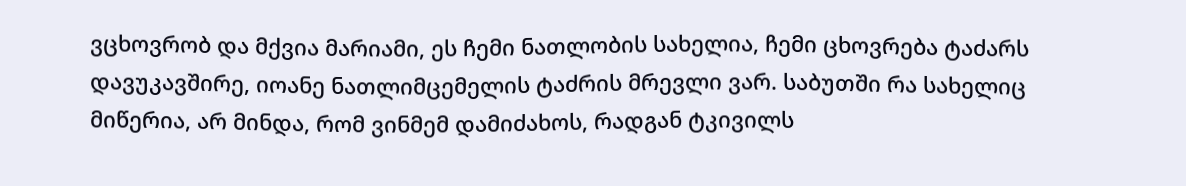ვცხოვრობ და მქვია მარიამი, ეს ჩემი ნათლობის სახელია, ჩემი ცხოვრება ტაძარს დავუკავშირე, იოანე ნათლიმცემელის ტაძრის მრევლი ვარ. საბუთში რა სახელიც მიწერია, არ მინდა, რომ ვინმემ დამიძახოს, რადგან ტკივილს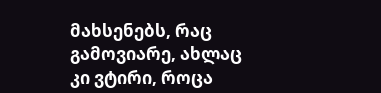მახსენებს, რაც გამოვიარე, ახლაც კი ვტირი, როცა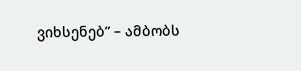ვიხსენებ” – ამბობს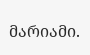მარიამი.